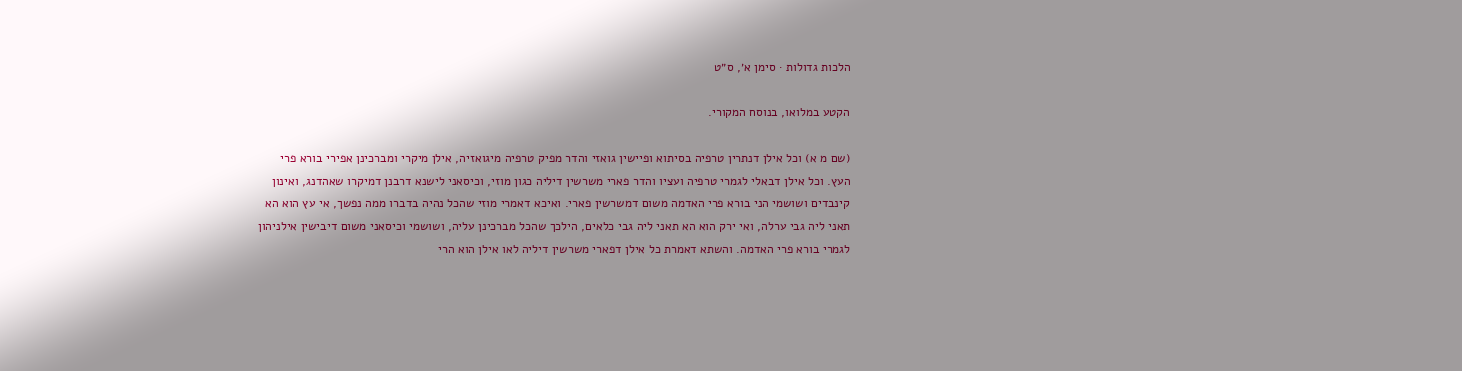הלכות גדולות · סימן א׳, ס״ט

הקטע במלואו, בנוסח המקורי.

(שם מ א) וכל אילן דנתרין טרפיה בסיתוא ופיישין גואזי והדר מפיק טרפיה מיגואזיה, אילן מיקרי ומברכינן אפירי בורא פרי העץ. וכל אילן דבאלי לגמרי טרפיה ועציו והדר פארי משרשין דיליה כגון מוזי, וכיסאני לישנא דרבנן דמיקרו שאהדנג, ואינון קינבדים ושושמי הני בורא פרי האדמה משום דמשרשין פארי. ואיכא דאמרי מוזי שהכל נהיה בדברו ממה נפשך, אי עץ הוא הא תאני ליה גבי ערלה, ואי ירק הוא הא תאני ליה גבי כלאים, הילכך שהכל מברכינן עליה, ושושמי וכיסאני משום דיבישין אילניהון לגמרי בורא פרי האדמה. והשתא דאמרת כל אילן דפארי משרשין דיליה לאו אילן הוא הרי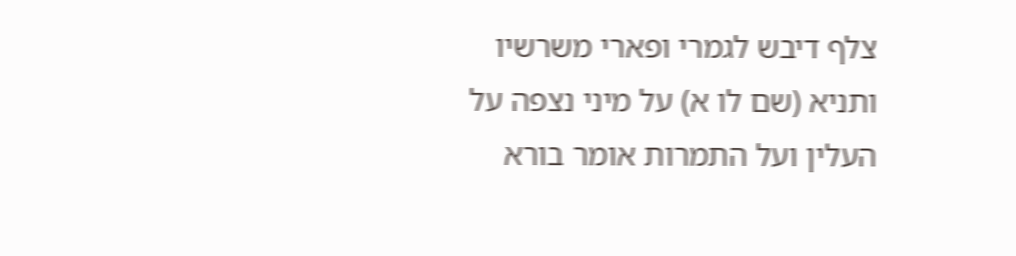צלף דיבש לגמרי ופארי משרשיו ותניא (שם לו א) על מיני נצפה על העלין ועל התמרות אומר בורא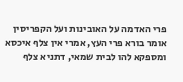פרי האדמה על האובינות ועל הקפריסין אומר בורא פרי העץ, אמרי אין צלף איכסא ומספקא להו לבית שמאי, דתניא צלף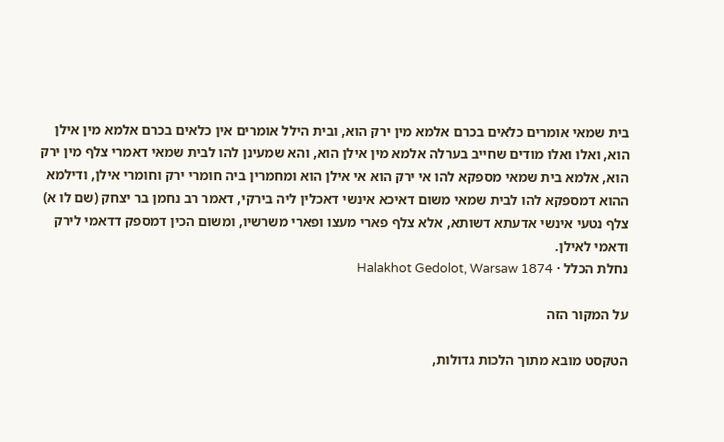בית שמאי אומרים כלאים בכרם אלמא מין ירק הוא, ובית הילל אומרים אין כלאים בכרם אלמא מין אילן הוא, ואלו ואלו מודים שחייב בערלה אלמא מין אילן הוא, והא שמעינן להו לבית שמאי דאמרי צלף מין ירק הוא, אלמא בית שמאי מספקא להו אי ירק הוא אי אילן הוא ומחמרין ביה חומרי ירק וחומרי אילן, ודילמא ההוא דמספקא להו לבית שמאי משום דאיכא אינשי דאכלין ליה בירקי, דאמר רב נחמן בר יצחק (שם לו א) צלף נטעי אינשי אדעתא דשותא, אלא צלף פארי מעצו ופארי משרשיו, ומשום הכין דמספק דדאמי לירק ודאמי לאילן.
נחלת הכלל · Halakhot Gedolot, Warsaw 1874

על המקור הזה

הטקסט מובא מתוך הלכות גדולות,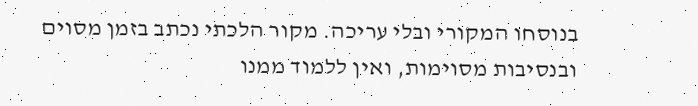בנוסחו המקורי ובלי עריכה. מקור הלכתי נכתב בזמן מסוים ובנסיבות מסוימות, ואין ללמוד ממנו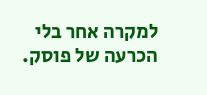למקרה אחר בלי הכרעה של פוסק.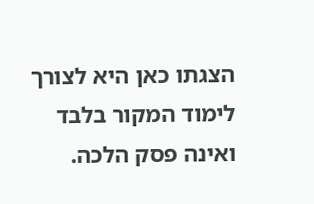הצגתו כאן היא לצורך לימוד המקור בלבד ואינה פסק הלכה.